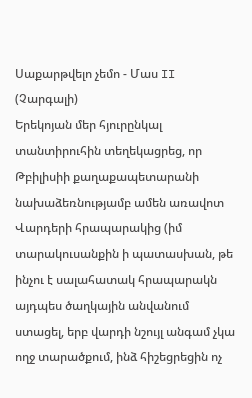Սաքարթվելո չեմո - Մաս II (Չարգալի)
Երեկոյան մեր հյուրընկալ տանտիրուհին տեղեկացրեց, որ Թբիլիսիի քաղաքապետարանի նախաձեռնությամբ ամեն առավոտ Վարդերի հրապարակից (իմ տարակուսանքին ի պատասխան, թե ինչու է սալահատակ հրապարակն այդպես ծաղկային անվանում ստացել, երբ վարդի նշույլ անգամ չկա ողջ տարածքում, ինձ հիշեցրեցին ոչ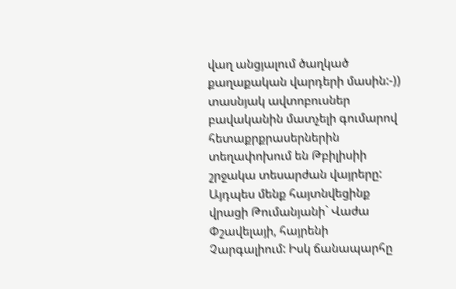վաղ անցյալում ծաղկած քաղաքական վարդերի մասին:-)) տասնյակ ավտոբուսներ բավականին մատչելի գումարով հետաքրքրասերներին տեղափոխում են Թբիլիսիի շրջակա տեսարժան վայրերը: Այդպես մենք հայտնվեցինք վրացի Թումանյանի` Վաժա Փշավելայի, հայրենի Չարգալիում: Իսկ ճանապարհը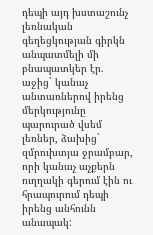դեպի այդ խստաշունչ լեռնական գեղեցկության գիրկն անպատմելի մի բնապատկեր էր. աջից` կանաչ անտառներով իրենց մերկությունը պարուրած վսեմ լեռներ, ձախից` զմրուխտյա ջրամբար, որի կանաչ աչքերն ուղղակի գերում էին ու հրապուրում դեպի իրենց անհունն անապակ: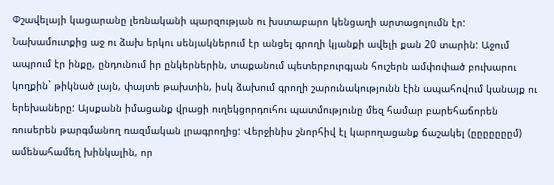Փշավելայի կացարանը լեռնականի պարզության ու խստաբարո կենցաղի արտացոլումն էր: Նախամուտքից աջ ու ձախ երկու սենյակներում էր անցել գրողի կյանքի ավելի քան 20 տարին: Աջում ապրում էր ինքը, ընդունում իր ընկերներին, տաքանում պետերբուրգյան հուշերն ամփոփած բուխարու կողքին` թիկնած լայն, փայտե թախտին, իսկ ձախում գրողի շարունակությունն էին ապահովում կանայք ու երեխաները: Այսքանն իմացանք վրացի ուղեկցորդուհու պատմությունը մեզ համար բարեհաճորեն ռուսերեն թարգմանող ռազմական լրագրողից: Վերջինիս շնորհիվ էլ կարողացանք ճաշակել (ըըըըըըըմ) ամենահամեղ խինկալին, որ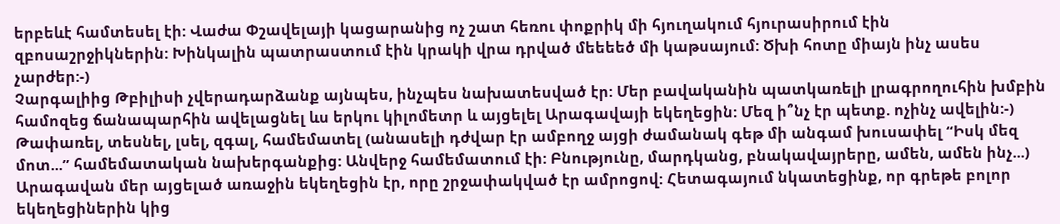երբեևէ համտեսել էի: Վաժա Փշավելայի կացարանից ոչ շատ հեռու փոքրիկ մի հյուղակում հյուրասիրում էին զբոսաշրջիկներին: Խինկալին պատրաստում էին կրակի վրա դրված մեեեեծ մի կաթսայում: Ծխի հոտը միայն ինչ ասես չարժեր:-)
Չարգալիից Թբիլիսի չվերադարձանք այնպես, ինչպես նախատեսված էր: Մեր բավականին պատկառելի լրագրողուհին խմբին համոզեց ճանապարհին ավելացնել ևս երկու կիլոմետր և այցելել Արագավայի եկեղեցին: Մեզ ի՞նչ էր պետք. ոչինչ ավելին:-) Թափառել, տեսնել, լսել, զգալ, համեմատել (անասելի դժվար էր ամբողջ այցի ժամանակ գեթ մի անգամ խուսափել “Իսկ մեզ մոտ...” համեմատական նախերգանքից: Անվերջ համեմատում էի: Բնությունը, մարդկանց, բնակավայրերը, ամեն, ամեն ինչ...) Արագավան մեր այցելած առաջին եկեղեցին էր, որը շրջափակված էր ամրոցով: Հետագայում նկատեցինք, որ գրեթե բոլոր եկեղեցիներին կից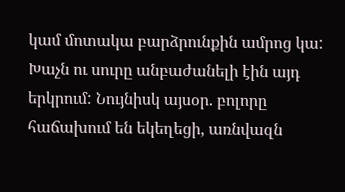կամ մոտակա բարձրունքին ամրոց կա: Խաչն ու սուրը անբաժանելի էին այդ երկրում: Նույնիսկ այսօր. բոլորը հաճախում են եկեղեցի, առնվազն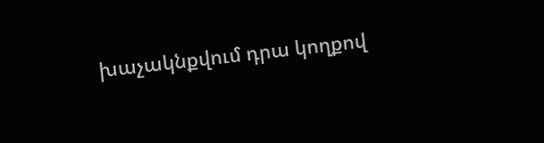խաչակնքվում դրա կողքով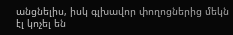անցնելիս, իսկ գլխավոր փողոցներից մեկն էլ կոչել են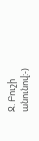Ջ. Բուշի անունով:-)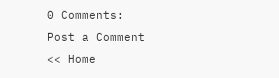0 Comments:
Post a Comment
<< Home